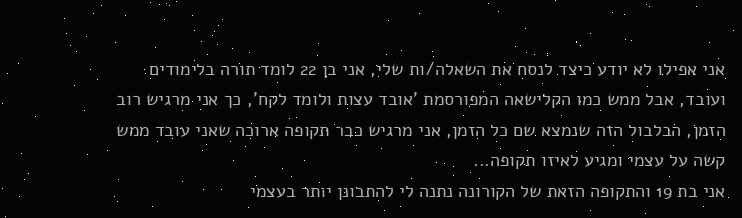אני אפילו לא יודע כיצד לנסח את השאלה/ות שלי, אני בן 22 לומד תורה בלימודים ועובד, אבל ממש כמו הקלישאה המפורסמת 'אובד עצות ולומד לקח', כך אני מרגיש רוב הזמן, הבלבול הזה שנמצא שם כל הזמן, אני מרגיש כבר תקופה ארוכה שאני עובד ממש קשה על עצמי ומגיע לאיזו תקופה...
אני בת 19 והתקופה הזאת של הקורונה נתנה לי להתבונן יותר בעצמי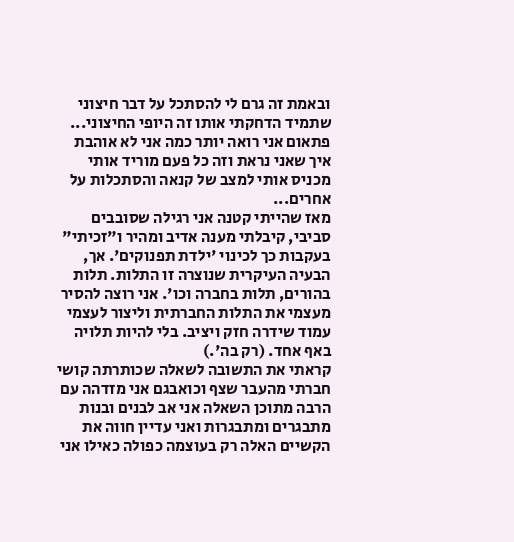ובאמת זה גרם לי להסתכל על דבר חיצוני שתמיד הדחקתי אותו זה היופי החיצוני... פתאום אני רואה יותר כמה אני לא אוהבת איך שאני נראת וזה כל פעם מוריד אותי מכניס אותי למצב של קנאה והסתכלות על אחרים...
מאז שהייתי קטנה אני רגילה שסובבים סביבי, קיבלתי מענה אדיב ומהיר ו"זכיתי" בעקבות כך לכינוי 'ילדת תפנוקים'. אך, הבעיה העיקרית שנוצרה זו התלות. תלות בהורים, תלות בחברה וכו'. אני רוצה להסיר מעצמי את התלות החברתית וליצור לעצמי עמוד שידרה חזק ויציב. בלי להיות תלויה באף אחד. (רק בה'.)
קראתי את התשובה לשאלה שכותרתה קושי חברתי מהעבר שצף וכואבגם אני מזדהה עם הרבה מתוכן השאלה אני אב לבנים ובנות מתבגרים ומתבגרות ואני עדיין חווה את הקשיים האלה רק בעוצמה כפולה כאילו אני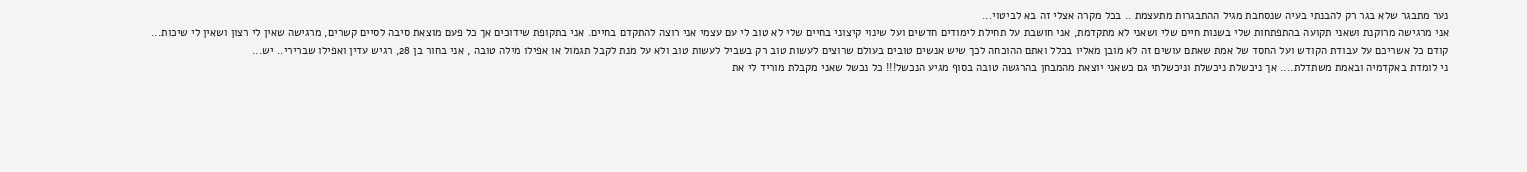נער מתבגר שלא בגר רק להבנתי בעיה שנסחבת מגיל ההתבגרות מתעצמת .. בכל מקרה אצלי זה בא לביטוי...
אני מרגישה מרוקנת ושאני תקועה בהתפתחות שלי בשנות חיים שלי ושאני לא מתקדמת, אני חושבת על תחילת לימודים חדשים ועל שינוי קיצוני בחיים שלי לא טוב לי עם עצמי אני רוצה להתקדם בחיים. אני בתקופת שידוכים אך כל פעם מוצאת סיבה לסיים קשרים, מרגישה שאין לי רצון ושאין לי שיכות...
קודם כל אשריכם על עבודת הקודש ועל החסד של אמת שאתם עושים זה לא מובן מאליו בכלל ואתם ההוכחה לכך שיש אנשים טובים בעולם שרוצים לעשות טוב רק בשביל לעשות טוב ולא על מנת לקבל תגמול או אפילו מילה טובה , אני בחור בן 28, רגיש עדין ואפילו שברירי.. יש...
ני לומדת באקדמיה ובאמת משתדלת.... אך ניכשלת ניכשלת וניכשלתי גם כשאני יוצאת מהמבחן בהרגשה טובה בסוף מגיע הנכשל!!! כל נכשל שאני מקבלת מוריד לי את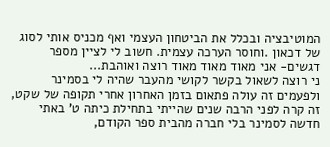המוטיבציה ובכלל את הביטחון העצמי ואף מכניס אותי לסוג של דכאון .וחוסר הערכה עצמית. חשוב לי לציין מספר דגשים- אני מאוד מאוד מאוד רוצה ואוהבת...
ני רוצה לשאול בקשר לקושי מהעבר שהיה לי בסמינר ולפעמים זה עולה פתאום בזמן האחרון אחרי תקופה של שקט, זה קרה לפני הרבה שנים שהייתי בתחילת כיתה ט' באתי חדשה לסמינר בלי חברה מהבית ספר הקודם,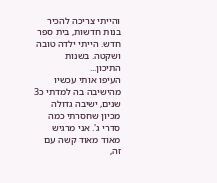והייתי צריכה להכיר בנות חדשות, בית ספר חדש. הייתי ילדה טובה ושקטה. בשנות התיכון...
העיפו אותי עכשיו מהישיבה בה למדתי כ3 שנים, ישיבה גדולה מכיון שחסרתי כמה סדרי ג'. אני מרגיש מאוד מאוד קשה עם זה,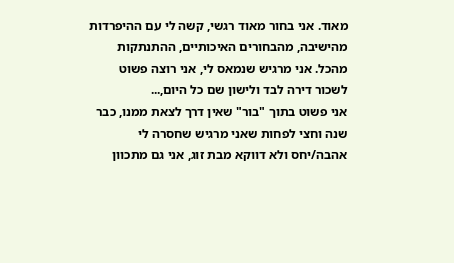מאוד. אני בחור מאוד רגשי, קשה לי עם ההיפרדות מהישיבה, מהבחורים האיכותיים, ההתנתקות מהכל. אני מרגיש שנמאס לי, אני רוצה פשוט לשכור דירה לבד ולישון שם כל היום,...
אני פשוט בתוך "בור" שאין דרך לצאת ממנו, כבר שנה וחצי לפחות שאני מרגיש שחסרה לי אהבה/יחס ולא דווקא מבת זוג, אני גם מתכוון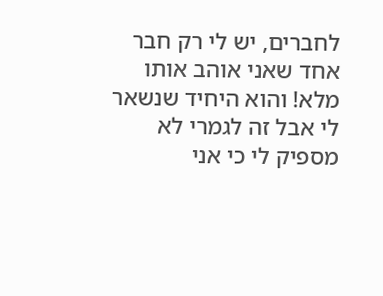לחברים, יש לי רק חבר אחד שאני אוהב אותו מלא! והוא היחיד שנשאר לי אבל זה לגמרי לא מספיק לי כי אני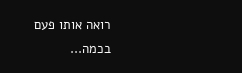רואה אותו פעם בכמה...